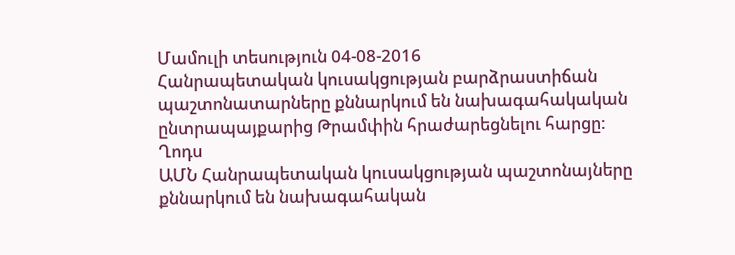Մամուլի տեսություն 04-08-2016
Հանրապետական կուսակցության բարձրաստիճան պաշտոնատարները քննարկում են նախագահակական ընտրապայքարից Թրամփին հրաժարեցնելու հարցը:
Ղոդս
ԱՄՆ Հանրապետական կուսակցության պաշտոնայները քննարկում են նախագահական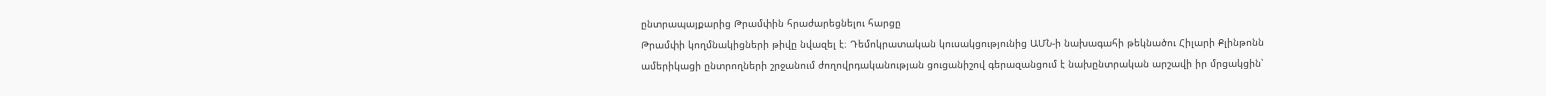ընտրապայքարից Թրամփին հրաժարեցնելու հարցը
Թրամփի կողմնակիցների թիվը նվազել է։ Դեմոկրատական կուսակցությունից ԱՄՆ-ի նախագահի թեկնածու Հիլարի Քլինթոնն ամերիկացի ընտրողների շրջանում ժողովրդականության ցուցանիշով գերազանցում է նախընտրական արշավի իր մրցակցին՝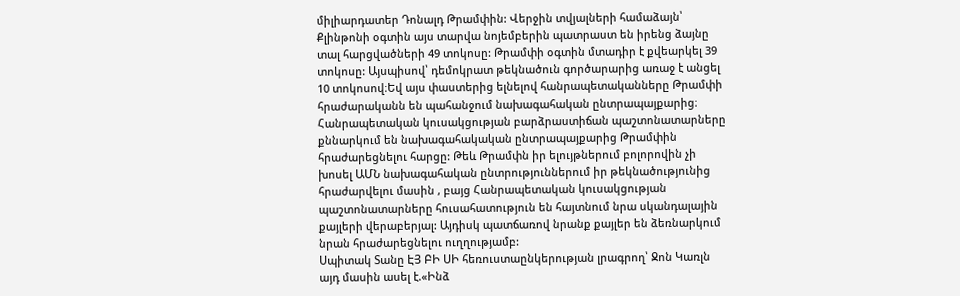միլիարդատեր Դոնալդ Թրամփին: Վերջին տվյալների համաձայն՝ Քլինթոնի օգտին այս տարվա նոյեմբերին պատրաստ են իրենց ձայնը տալ հարցվածների 49 տոկոսը: Թրամփի օգտին մտադիր է քվեարկել 39 տոկոսը: Այսպիսով՝ դեմոկրատ թեկնածուն գործարարից առաջ է անցել 10 տոկոսով։Եվ այս փաստերից ելնելով հանրապետականները Թրամփի հրաժարականն են պահանջում նախագահական ընտրապայքարից։
Հանրապետական կուսակցության բարձրաստիճան պաշտոնատարները քննարկում են նախագահակական ընտրապայքարից Թրամփին հրաժարեցնելու հարցը: Թեև Թրամփն իր ելույթներում բոլորովին չի խոսել ԱՄՆ նախագահական ընտրություններում իր թեկնածությունից հրաժարվելու մասին , բայց Հանրապետական կուսակցության պաշտոնատարները հուսահատություն են հայտնում նրա սկանդալային քայլերի վերաբերյալ: Այդիսկ պատճառով նրանք քայլեր են ձեռնարկում նրան հրաժարեցնելու ուղղությամբ:
Սպիտակ Տանը ԷՅ ԲԻ ՍԻ հեռուստաընկերության լրագրող՝ Ջոն Կառլն այդ մասին ասել է.«Ինձ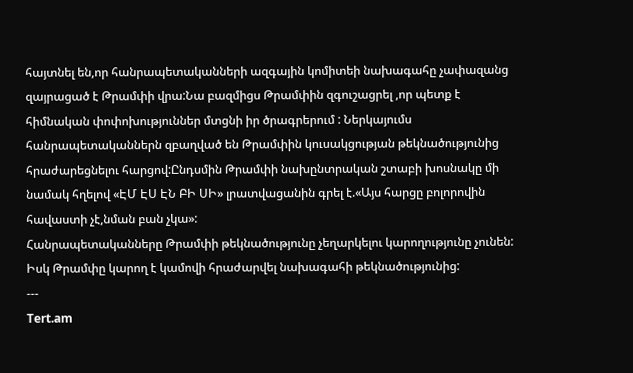հայտնել են,որ հանրապետականների ազգային կոմիտեի նախագահը չափազանց զայրացած է Թրամփի վրա:Նա բազմիցս Թրամփին զգուշացրել ,որ պետք է հիմնական փոփոխություններ մտցնի իր ծրագրերում : Ներկայումս հանրապետականներն զբաղված են Թրամփին կուսակցության թեկնածությունից հրաժարեցնելու հարցով:Ընդսմին Թրամփի նախընտրական շտաբի խոսնակը մի նամակ հղելով «ԷՄ ԷՍ ԷՆ ԲԻ ՍԻ» լրատվացանին գրել է.«Այս հարցը բոլորովին հավաստի չէ,նման բան չկա»:
Հանրապետականները Թրամփի թեկնածությունը չեղարկելու կարողությունը չունեն: Իսկ Թրամփը կարող է կամովի հրաժարվել նախագահի թեկնածությունից:
---
Tert.am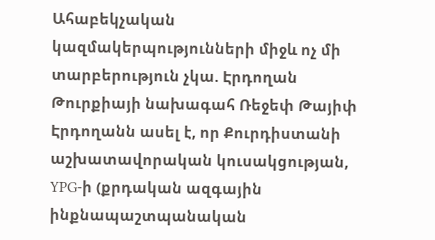Ահաբեկչական կազմակերպությունների միջև ոչ մի տարբերություն չկա. Էրդողան
Թուրքիայի նախագահ Ռեջեփ Թայիփ Էրդողանն ասել է, որ Քուրդիստանի աշխատավորական կուսակցության, YPG-ի (քրդական ազգային ինքնապաշտպանական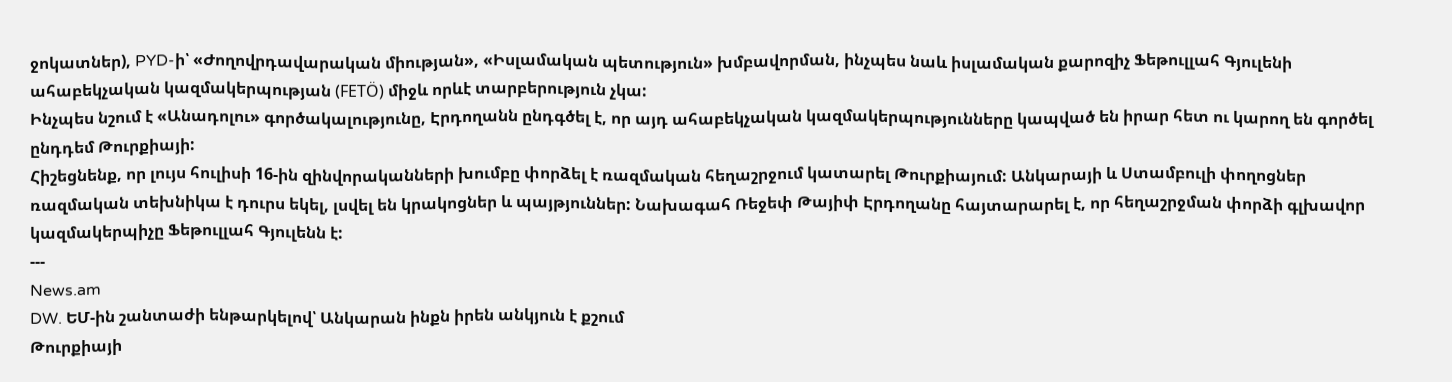ջոկատներ), PYD-ի՝ «Ժողովրդավարական միության», «Իսլամական պետություն» խմբավորման, ինչպես նաև իսլամական քարոզիչ Ֆեթուլլահ Գյուլենի ահաբեկչական կազմակերպության (FETÖ) միջև որևէ տարբերություն չկա:
Ինչպես նշում է «Անադոլու» գործակալությունը, Էրդողանն ընդգծել է, որ այդ ահաբեկչական կազմակերպությունները կապված են իրար հետ ու կարող են գործել ընդդեմ Թուրքիայի:
Հիշեցնենք, որ լույս հուլիսի 16-ին զինվորականների խումբը փորձել է ռազմական հեղաշրջում կատարել Թուրքիայում: Անկարայի և Ստամբուլի փողոցներ ռազմական տեխնիկա է դուրս եկել, լսվել են կրակոցներ և պայթյուններ: Նախագահ Ռեջեփ Թայիփ Էրդողանը հայտարարել է, որ հեղաշրջման փորձի գլխավոր կազմակերպիչը Ֆեթուլլահ Գյուլենն է:
---
News.am
DW. ԵՄ-ին շանտաժի ենթարկելով՝ Անկարան ինքն իրեն անկյուն է քշում
Թուրքիայի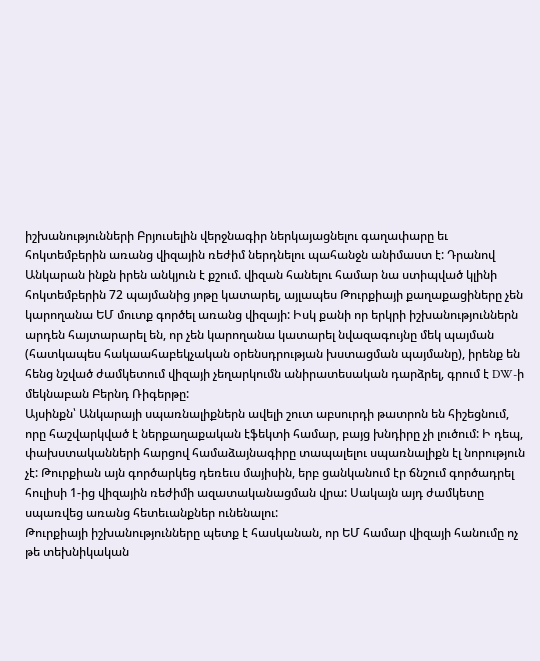իշխանությունների Բրյուսելին վերջնագիր ներկայացնելու գաղափարը եւ հոկտեմբերին առանց վիզային ռեժիմ ներդնելու պահանջն անիմաստ է: Դրանով Անկարան ինքն իրեն անկյուն է քշում. վիզան հանելու համար նա ստիպված կլինի հոկտեմբերին 72 պայմանից յոթը կատարել, այլապես Թուրքիայի քաղաքացիները չեն կարողանա ԵՄ մուտք գործել առանց վիզայի: Իսկ քանի որ երկրի իշխանություններն արդեն հայտարարել են, որ չեն կարողանա կատարել նվազագույնը մեկ պայման (հատկապես հակաահաբեկչական օրենսդրության խստացման պայմանը), իրենք են հենց նշված ժամկետում վիզայի չեղարկումն անիրատեսական դարձրել, գրում է DW-ի մեկնաբան Բերնդ Ռիգերթը:
Այսինքն՝ Անկարայի սպառնալիքներն ավելի շուտ աբսուրդի թատրոն են հիշեցնում, որը հաշվարկված է ներքաղաքական էֆեկտի համար, բայց խնդիրը չի լուծում: Ի դեպ, փախստականների հարցով համաձայնագիրը տապալելու սպառնալիքն էլ նորություն չէ: Թուրքիան այն գործարկեց դեռեւս մայիսին, երբ ցանկանում էր ճնշում գործադրել հուլիսի 1-ից վիզային ռեժիմի ազատականացման վրա: Սակայն այդ ժամկետը սպառվեց առանց հետեւանքներ ունենալու:
Թուրքիայի իշխանությունները պետք է հասկանան, որ ԵՄ համար վիզայի հանումը ոչ թե տեխնիկական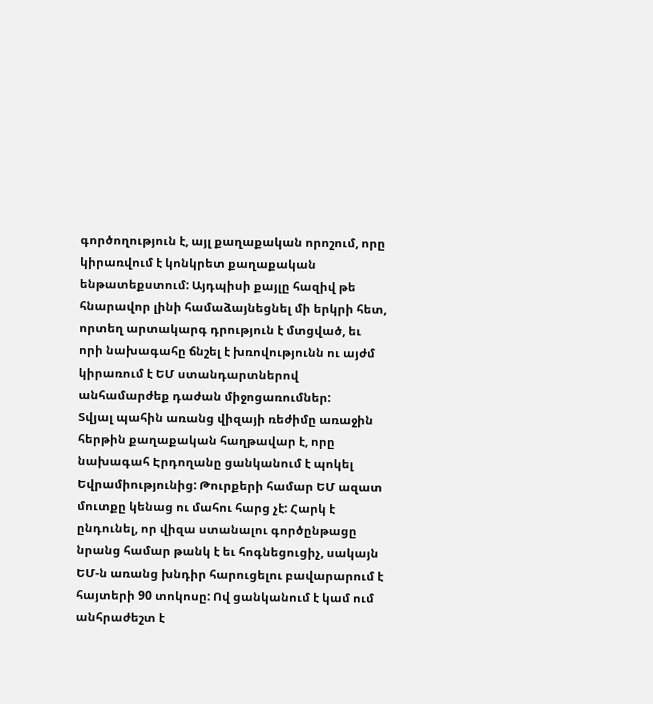գործողություն է, այլ քաղաքական որոշում, որը կիրառվում է կոնկրետ քաղաքական ենթատեքստում: Այդպիսի քայլը հազիվ թե հնարավոր լինի համաձայնեցնել մի երկրի հետ, որտեղ արտակարգ դրություն է մտցված, եւ որի նախագահը ճնշել է խռովությունն ու այժմ կիրառում է ԵՄ ստանդարտներով անհամարժեք դաժան միջոցառումներ:
Տվյալ պահին առանց վիզայի ռեժիմը առաջին հերթին քաղաքական հաղթավար է, որը նախագահ Էրդողանը ցանկանում է պոկել Եվրամիությունից: Թուրքերի համար ԵՄ ազատ մուտքը կենաց ու մահու հարց չէ: Հարկ է ընդունել, որ վիզա ստանալու գործընթացը նրանց համար թանկ է եւ հոգնեցուցիչ, սակայն ԵՄ-ն առանց խնդիր հարուցելու բավարարում է հայտերի 90 տոկոսը: Ով ցանկանում է կամ ում անհրաժեշտ է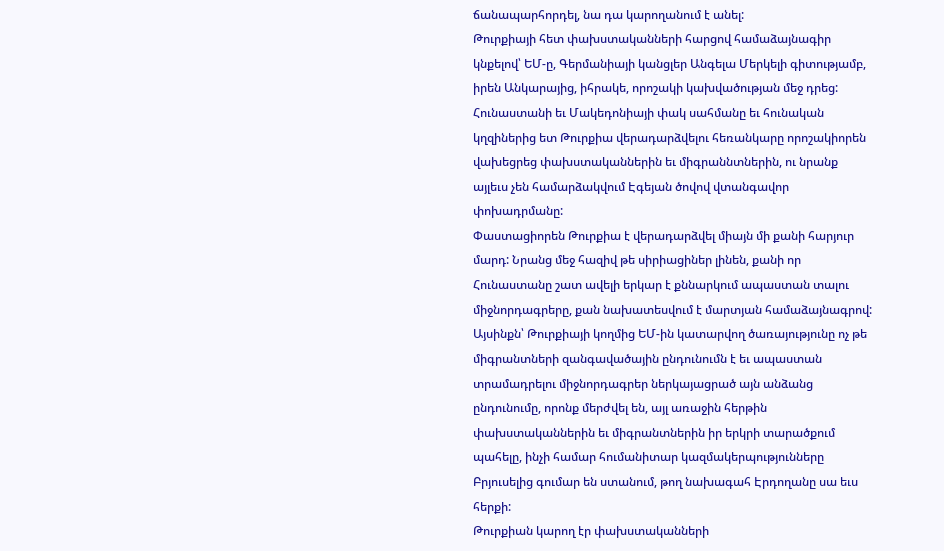ճանապարհորդել, նա դա կարողանում է անել:
Թուրքիայի հետ փախստականների հարցով համաձայնագիր կնքելով՝ ԵՄ-ը, Գերմանիայի կանցլեր Անգելա Մերկելի գիտությամբ, իրեն Անկարայից, իհրակե, որոշակի կախվածության մեջ դրեց: Հունաստանի եւ Մակեդոնիայի փակ սահմանը եւ հունական կղզիներից ետ Թուրքիա վերադարձվելու հեռանկարը որոշակիորեն վախեցրեց փախստականներին եւ միգրաննտներին, ու նրանք այլեւս չեն համարձակվում Էգեյան ծովով վտանգավոր փոխադրմանը:
Փաստացիորեն Թուրքիա է վերադարձվել միայն մի քանի հարյուր մարդ: Նրանց մեջ հազիվ թե սիրիացիներ լինեն, քանի որ Հունաստանը շատ ավելի երկար է քննարկում ապաստան տալու միջնորդագրերը, քան նախատեսվում է մարտյան համաձայնագրով: Այսինքն՝ Թուրքիայի կողմից ԵՄ-ին կատարվող ծառայությունը ոչ թե միգրանտների զանգավածային ընդունումն է եւ ապաստան տրամադրելու միջնորդագրեր ներկայացրած այն անձանց ընդունումը, որոնք մերժվել են, այլ առաջին հերթին փախստականներին եւ միգրանտներին իր երկրի տարածքում պահելը, ինչի համար հումանիտար կազմակերպությունները Բրյուսելից գումար են ստանում, թող նախագահ Էրդողանը սա եւս հերքի:
Թուրքիան կարող էր փախստականների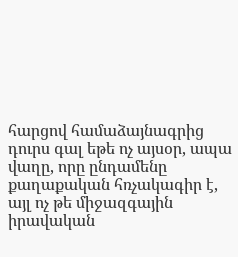հարցով համաձայնագրից դուրս գալ եթե ոչ այսօր, ապա վաղը, որը ընդամենը քաղաքական հռչակագիր է, այլ ոչ թե միջազգային իրավական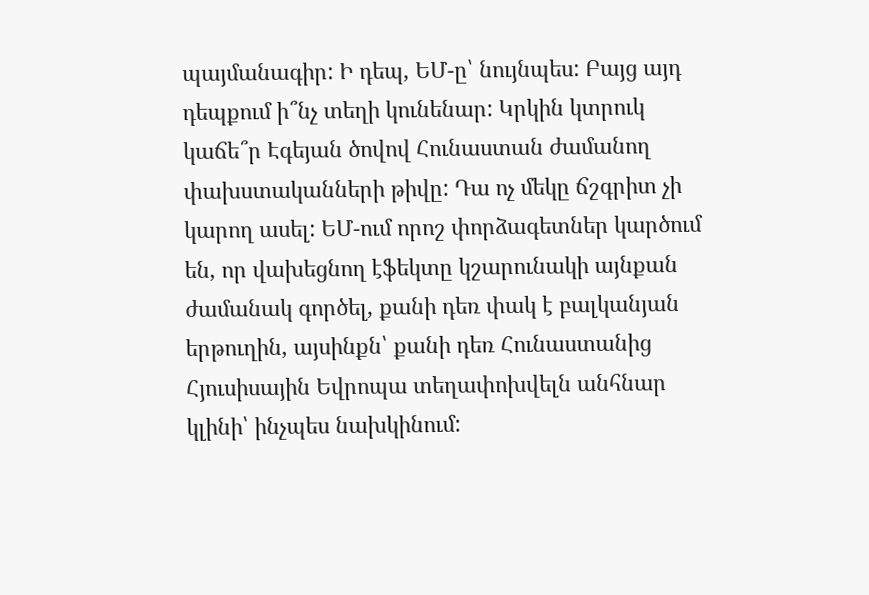պայմանագիր: Ի դեպ, ԵՄ-ը՝ նույնպես: Բայց այդ դեպքում ի՞նչ տեղի կունենար: Կրկին կտրուկ կաճե՞ր Էգեյան ծովով Հունաստան ժամանող փախստականների թիվը: Դա ոչ մեկը ճշգրիտ չի կարող ասել: ԵՄ-ում որոշ փորձագետներ կարծում են, որ վախեցնող էֆեկտը կշարունակի այնքան ժամանակ գործել, քանի դեռ փակ է բալկանյան երթուղին, այսինքն՝ քանի դեռ Հունաստանից Հյուսիսային Եվրոպա տեղափոխվելն անհնար կլինի՝ ինչպես նախկինում: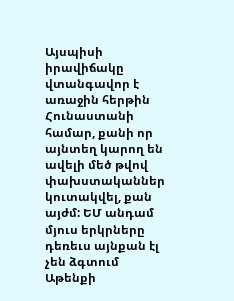Այսպիսի իրավիճակը վտանգավոր է առաջին հերթին Հունաստանի համար, քանի որ այնտեղ կարող են ավելի մեծ թվով փախստականներ կուտակվել, քան այժմ: ԵՄ անդամ մյուս երկրները դեռեւս այնքան էլ չեն ձգտում Աթենքի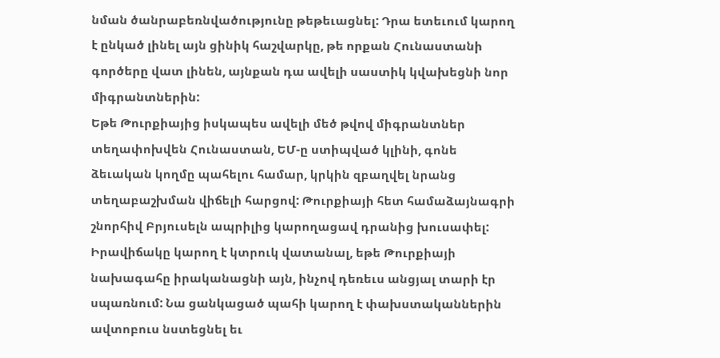նման ծանրաբեռնվածությունը թեթեւացնել: Դրա ետեւում կարող է ընկած լինել այն ցինիկ հաշվարկը, թե որքան Հունաստանի գործերը վատ լինեն, այնքան դա ավելի սաստիկ կվախեցնի նոր միգրանտներին:
Եթե Թուրքիայից իսկապես ավելի մեծ թվով միգրանտներ տեղափոխվեն Հունաստան, ԵՄ-ը ստիպված կլինի, գոնե ձեւական կողմը պահելու համար, կրկին զբաղվել նրանց տեղաբաշխման վիճելի հարցով: Թուրքիայի հետ համաձայնագրի շնորհիվ Բրյուսելն ապրիլից կարողացավ դրանից խուսափել:
Իրավիճակը կարող է կտրուկ վատանալ, եթե Թուրքիայի նախագահը իրականացնի այն, ինչով դեռեւս անցյալ տարի էր սպառնում: Նա ցանկացած պահի կարող է փախստականներին ավտոբուս նստեցնել եւ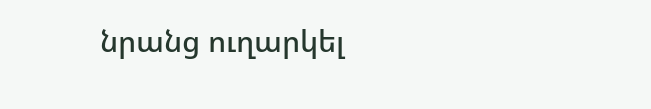նրանց ուղարկել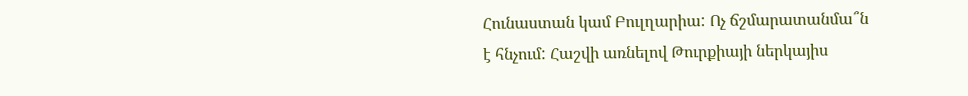Հունաստան կամ Բուլղարիա: Ոչ ճշմարատանմա՞ն է հնչում: Հաշվի առնելով Թուրքիայի ներկայիս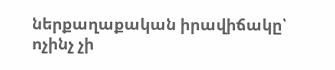ներքաղաքական իրավիճակը՝ ոչինչ չի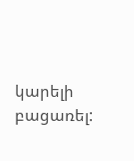կարելի բացառել: